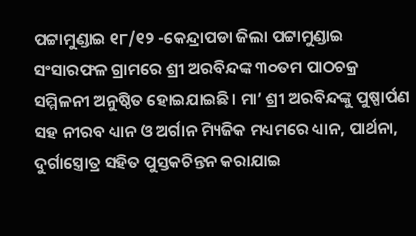ପଟ୍ଟାମୁଣ୍ଡାଇ ୧୮/୧୨ -କେନ୍ଦ୍ରାପଡା ଜିଲା ପଟ୍ଟାମୁଣ୍ଡାଇ ସଂସାରଫଳ ଗ୍ରାମରେ ଶ୍ରୀ ଅରବିନ୍ଦଙ୍କ ୩୦ତମ ପାଠଚକ୍ର ସମ୍ମିଳନୀ ଅନୁଷ୍ଠିତ ହୋଇଯାଇଛି। ମା’ ଶ୍ରୀ ଅରବିନ୍ଦଙ୍କୁ ପୁଷ୍ପାର୍ପଣ ସହ ନୀରବ ଧ୍ୟାନ ଓ ଅର୍ଗାନ ମ୍ୟିଜିକ ମଧ୍ୟମରେ ଧ୍ୟାନ, ପାର୍ଥନା, ଦୁର୍ଗାସ୍ତ୍ରୋତ୍ର ସହିତ ପୁସ୍ତକଚିନ୍ତନ କରାଯାଇ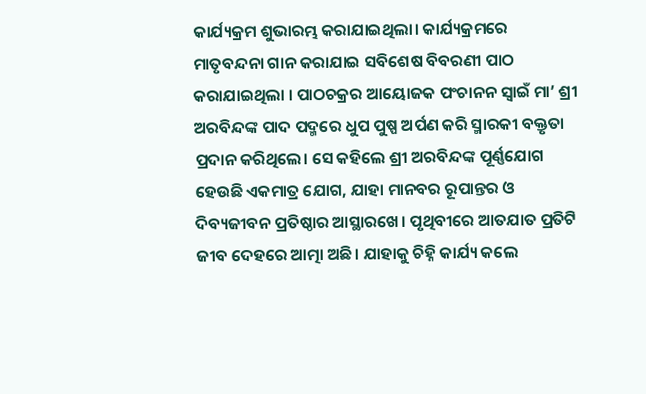କାର୍ଯ୍ୟକ୍ରମ ଶୁଭାରମ୍ଭ କରାଯାଇଥିଲା। କାର୍ଯ୍ୟକ୍ରମରେ ମାତୃବନ୍ଦନା ଗାନ କରାଯାଇ ସବିଶେଷ ବିବରଣୀ ପାଠ କରାଯାଇଥିଲା । ପାଠଚକ୍ରର ଆୟୋଜକ ପଂଚାନନ ସ୍ୱାଇଁ ମା’ ଶ୍ରୀ ଅରବିନ୍ଦଙ୍କ ପାଦ ପଦ୍ମରେ ଧୁପ ପୁଷ୍ପ ଅର୍ପଣ କରି ସ୍ମାରକୀ ବକ୍ତୃତା ପ୍ରଦାନ କରିଥିଲେ। ସେ କହିଲେ ଶ୍ରୀ ଅରବିନ୍ଦଙ୍କ ପୂର୍ଣ୍ଣଯୋଗ ହେଉଛି ଏକମାତ୍ର ଯୋଗ, ଯାହା ମାନବର ରୂପାନ୍ତର ଓ ଦିବ୍ୟଜୀବନ ପ୍ରତିଷ୍ଠାର ଆସ୍ଥାରଖେ। ପୃଥିବୀରେ ଆତଯାତ ପ୍ରତିଟି ଜୀବ ଦେହରେ ଆତ୍ମା ଅଛି। ଯାହାକୁ ଚିହ୍ନି କାର୍ଯ୍ୟ କଲେ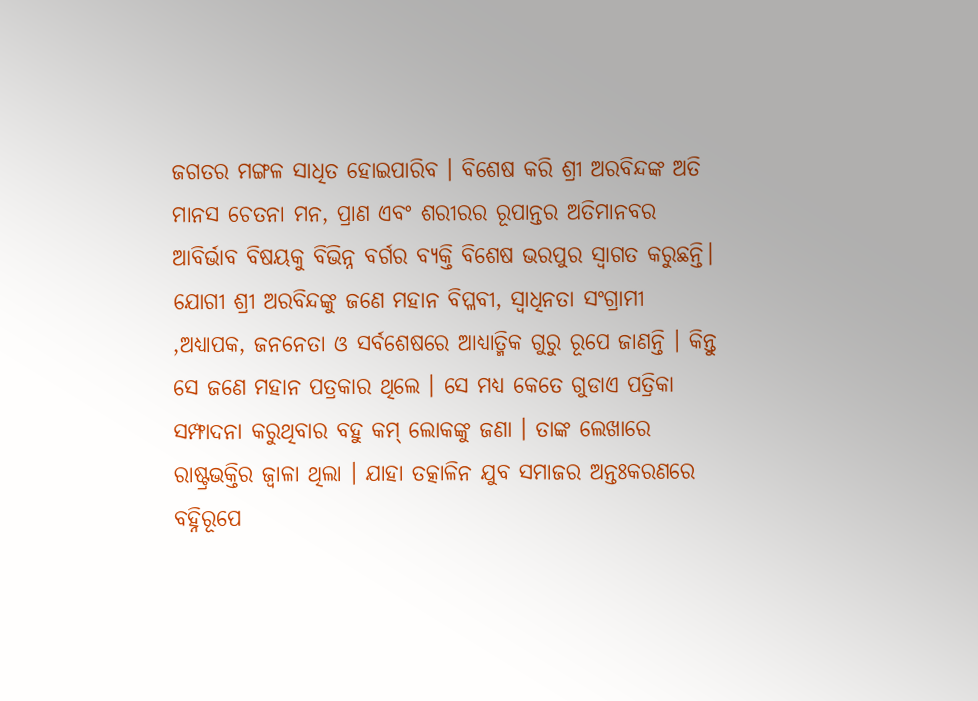ଜଗତର ମଙ୍ଗଳ ସାଧିତ ହୋଇପାରିବ । ବିଶେଷ କରି ଶ୍ରୀ ଅରବିନ୍ଦଙ୍କ ଅତି ମାନସ ଚେତନା ମନ, ପ୍ରାଣ ଏବଂ ଶରୀରର ରୂପାନ୍ତର ଅତିମାନବର ଆବିର୍ଭାବ ବିଷୟକୁ ବିଭିନ୍ନ ବର୍ଗର ବ୍ୟକ୍ତି ବିଶେଷ ଭରପୁର ସ୍ୱାଗତ କରୁଛନ୍ତି।
ଯୋଗୀ ଶ୍ରୀ ଅରବିନ୍ଦଙ୍କୁ ଜଣେ ମହାନ ବିପ୍ଳବୀ, ସ୍ୱାଧିନତା ସଂଗ୍ରାମୀ ,ଅଧ୍ୟାପକ, ଜନନେତା ଓ ସର୍ବଶେଷରେ ଆଧ୍ୟାତ୍ମିକ ଗୁରୁ ରୂପେ ଜାଣନ୍ତି । କିନ୍ତୁ ସେ ଜଣେ ମହାନ ପତ୍ରକାର ଥିଲେ । ସେ ମଧ୍ୟ କେତେ ଗୁଡାଏ ପତ୍ରିକା ସମ୍ଫାଦନା କରୁଥିବାର ବହୁ କମ୍ ଲୋକଙ୍କୁ ଜଣା । ତାଙ୍କ ଲେଖାରେ ରାଷ୍ଟ୍ରଭକ୍ତିର ଜ୍ୱାଳା ଥିଲା । ଯାହା ତତ୍କାଳିନ ଯୁବ ସମାଜର ଅନ୍ତଃକରଣରେ ବହ୍ନିରୂପେ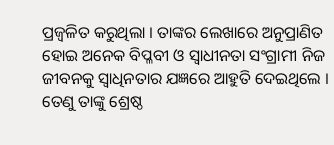ପ୍ରଜ୍ୱଳିତ କରୁଥିଲା । ତାଙ୍କର ଲେଖାରେ ଅନୁପ୍ରାଣିତ ହୋଇ ଅନେକ ବିପ୍ଳବୀ ଓ ସ୍ୱାଧୀନତା ସଂଗ୍ରାମୀ ନିଜ ଜୀବନକୁ ସ୍ୱାଧିନତାର ଯଜ୍ଞରେ ଆହୁତି ଦେଇଥିଲେ । ତେଣୁ ତାଙ୍କୁ ଶ୍ରେଷ୍ଠ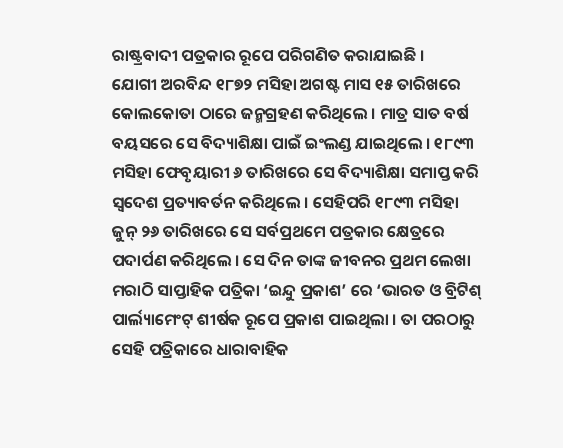ରାଷ୍ଟ୍ରବାଦୀ ପତ୍ରକାର ରୂପେ ପରିଗଣିତ କରାଯାଇଛି ।
ଯୋଗୀ ଅରବିନ୍ଦ ୧୮୭୨ ମସିହା ଅଗଷ୍ଟ ମାସ ୧୫ ତାରିଖରେ କୋଲକୋତା ଠାରେ ଜନ୍ମଗ୍ରହଣ କରିଥିଲେ । ମାତ୍ର ସାତ ବର୍ଷ ବୟସରେ ସେ ବିଦ୍ୟାଶିକ୍ଷା ପାଇଁ ଇଂଲଣ୍ଡ ଯାଇଥିଲେ । ୧୮୯୩ ମସିହା ଫେବୃୟାରୀ ୬ ତାରିଖରେ ସେ ବିଦ୍ୟାଶିକ୍ଷା ସମାପ୍ତ କରି ସ୍ୱଦେଶ ପ୍ରତ୍ୟାବର୍ତନ କରିଥିଲେ । ସେହିପରି ୧୮୯୩ ମସିହା ଜୁନ୍ ୨୬ ତାରିଖରେ ସେ ସର୍ବପ୍ରଥମେ ପତ୍ରକାର କ୍ଷେତ୍ରରେ ପଦାର୍ପଣ କରିଥିଲେ । ସେ ଦିନ ତାଙ୍କ ଜୀବନର ପ୍ରଥମ ଲେଖା ମରାଠି ସାପ୍ତାହିକ ପତ୍ରିକା ‘ଇନ୍ଦୁ ପ୍ରକାଶ’ ରେ ‘ଭାରତ ଓ ବ୍ରିଟିଶ୍ ପାର୍ଲ୍ୟାମେଂଟ୍ ଶୀର୍ଷକ ରୂପେ ପ୍ରକାଶ ପାଇଥିଲା । ତା ପରଠାରୁ ସେହି ପତ୍ରିକାରେ ଧାରାବାହିକ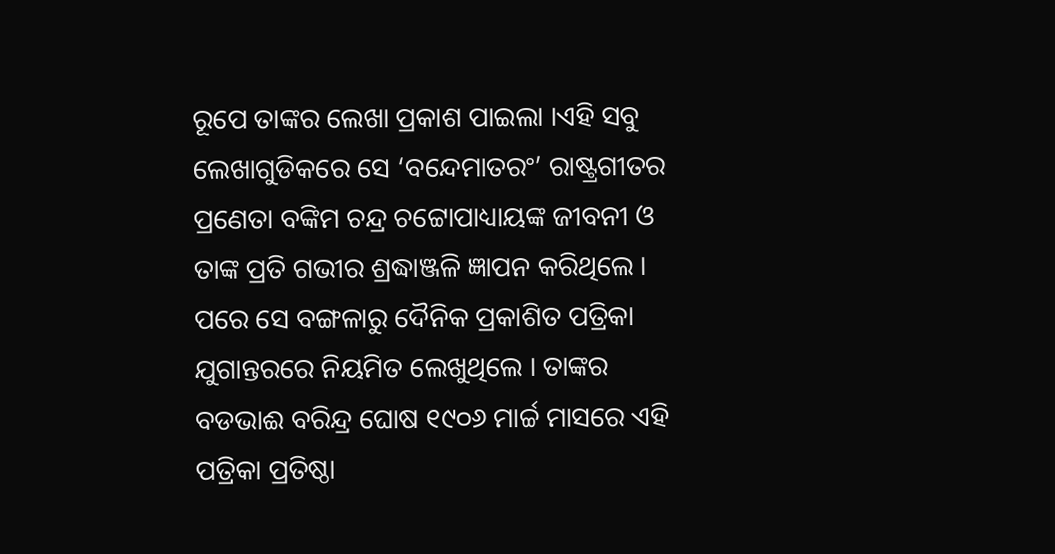ରୂପେ ତାଙ୍କର ଲେଖା ପ୍ରକାଶ ପାଇଲା ।ଏହି ସବୁ ଲେଖାଗୁଡିକରେ ସେ ‘ବନ୍ଦେମାତରଂ’ ରାଷ୍ଟ୍ରଗୀତର ପ୍ରଣେତା ବଙ୍କିମ ଚନ୍ଦ୍ର ଚଟ୍ଟୋପାଧ୍ୟାୟଙ୍କ ଜୀବନୀ ଓ ତାଙ୍କ ପ୍ରତି ଗଭୀର ଶ୍ରଦ୍ଧାଞ୍ଜଳି ଜ୍ଞାପନ କରିଥିଲେ । ପରେ ସେ ବଙ୍ଗଳାରୁ ଦୈନିକ ପ୍ରକାଶିତ ପତ୍ରିକା ଯୁଗାନ୍ତରରେ ନିୟମିତ ଲେଖୁଥିଲେ । ତାଙ୍କର ବଡଭାଈ ବରିନ୍ଦ୍ର ଘୋଷ ୧୯୦୬ ମାର୍ଚ୍ଚ ମାସରେ ଏହି ପତ୍ରିକା ପ୍ରତିଷ୍ଠା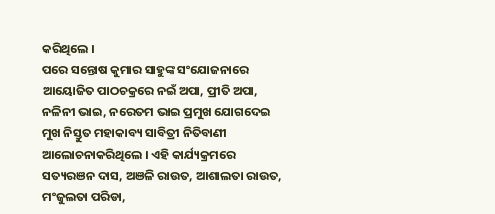କରିଥିଲେ ।
ପରେ ସନ୍ତୋଷ କୁମାର ସାହୁଙ୍କ ସଂଯୋଜନାରେ ଆୟୋଜିତ ପାଠଚକ୍ରରେ ନଇଁ ଅପା, ପ୍ରୀତି ଅପା, ନଳିନୀ ଭାଇ, ନରେତମ ଭାଇ ପ୍ରମୁଖ ଯୋଗଦେଇ ମୁଖ ନିସ୍ତୁତ ମହାକାବ୍ୟ ସାବିତ୍ରୀ ନିତିବାଣୀ ଆଲୋଚନାକରିଥିଲେ । ଏହି କାର୍ଯ୍ୟକ୍ରମରେ ସତ୍ୟରଞନ ଦାସ, ଅଞଳି ରାଉତ, ଆଶାଲତା ରାଉତ, ମଂଜୁଲତା ପରିଡା,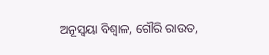ଅନୂସ୍ୱୟା ବିଶ୍ୱାଳ, ଗୌରି ରାଉତ,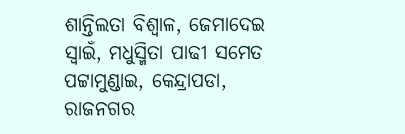ଶାନ୍ତିଲତା ବିଶ୍ୱାଳ, ଜେମାଦେଇ ସ୍ୱାଇଁ, ମଧୁସ୍ମିତା ପାଢୀ ସମେତ ପଟ୍ଟାମୁଣ୍ଡାଇ, କେନ୍ଦ୍ରାପଡା, ରାଜନଗର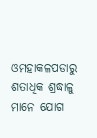ଓମହାକଳପଡାରୁ ଶତାଧିକ ଶ୍ରଦ୍ଧାଳୁ ମାନେ ଯୋଗ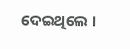ଦେଇଥିଲେ ।